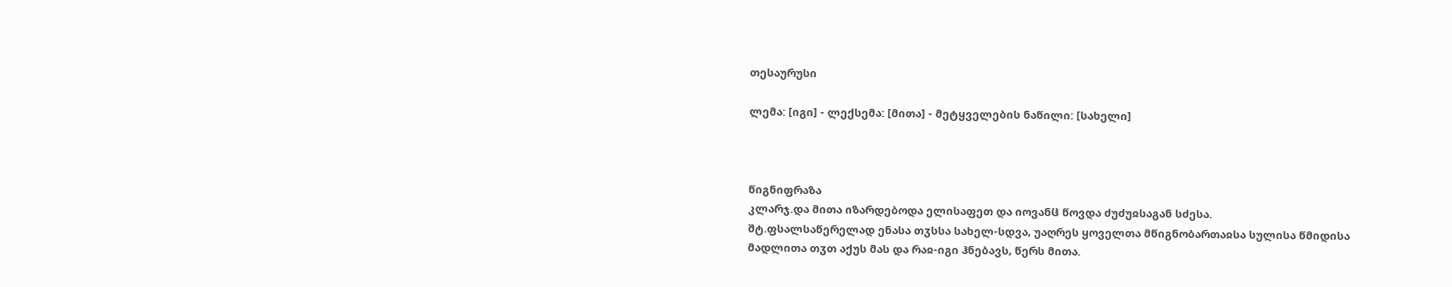თესაურუსი

ლემა: [იგი] - ლექსემა: [მითა] - მეტყველების ნაწილი: [სახელი]



წიგნიფრაზა
კლარჯ.და მითა იზარდებოდა ელისაფეთ და იოვანჱ წოვდა ძუძუჲსაგან სძესა.
შტ.ფსალსაწერელად ენასა თჳსსა სახელ-სდვა, უაღრეს ყოველთა მწიგნობართაჲსა სულისა წმიდისა მადლითა თჳთ აქუს მას და რაჲ-იგი ჰნებავს, წერს მითა.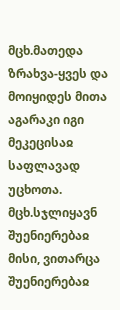მცხ.მათედა ზრახვა-ყვეს და მოიყიდეს მითა აგარაკი იგი მეკეცისაჲ საფლავად უცხოთა.
მცხ.სჯლიყავნ შუენიერებაჲ მისი, ვითარცა შუენიერებაჲ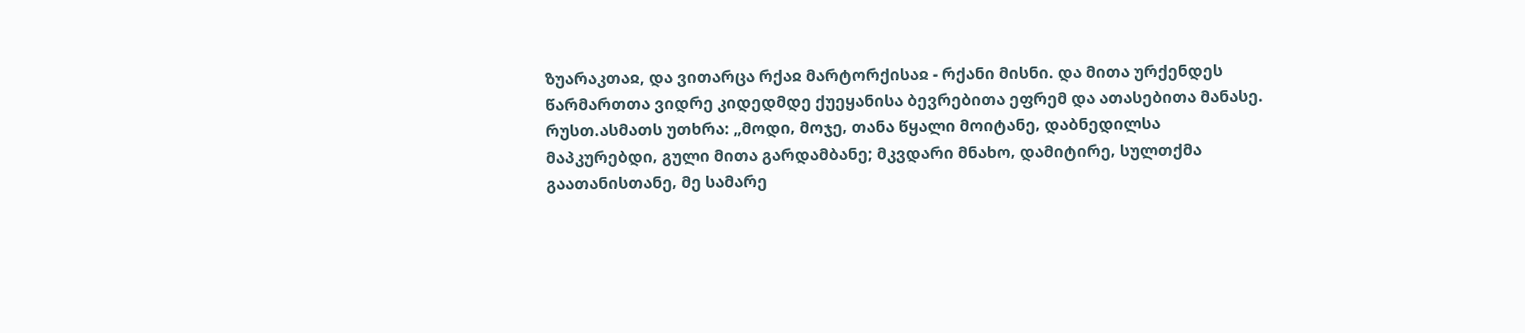ზუარაკთაჲ, და ვითარცა რქაჲ მარტორქისაჲ - რქანი მისნი. და მითა ურქენდეს წარმართთა ვიდრე კიდედმდე ქუეყანისა ბევრებითა ეფრემ და ათასებითა მანასე.
რუსთ.ასმათს უთხრა: „მოდი‚ მოჯე‚ თანა წყალი მოიტანე‚ დაბნედილსა მაპკურებდი‚ გული მითა გარდამბანე; მკვდარი მნახო‚ დამიტირე‚ სულთქმა გაათანისთანე‚ მე სამარე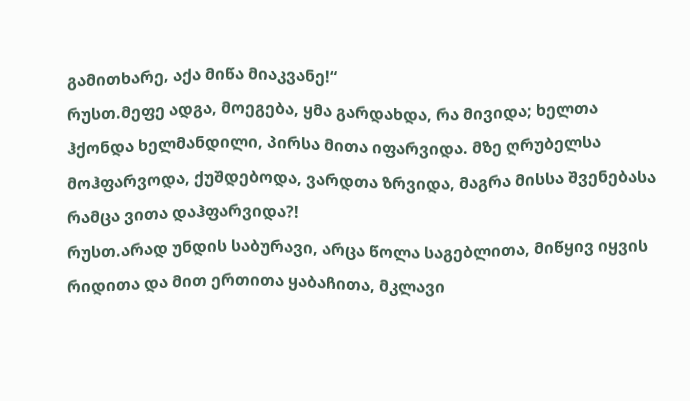გამითხარე‚ აქა მიწა მიაკვანე!“
რუსთ.მეფე ადგა, მოეგება, ყმა გარდახდა, რა მივიდა; ხელთა ჰქონდა ხელმანდილი, პირსა მითა იფარვიდა. მზე ღრუბელსა მოჰფარვოდა, ქუშდებოდა, ვარდთა ზრვიდა, მაგრა მისსა შვენებასა რამცა ვითა დაჰფარვიდა?!
რუსთ.არად უნდის საბურავი, არცა წოლა საგებლითა, მიწყივ იყვის რიდითა და მით ერთითა ყაბაჩითა, მკლავი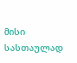მისი სასთაულად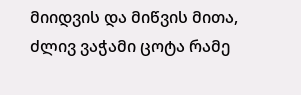მიიდვის და მიწვის მითა, ძლივ ვაჭამი ცოტა რამე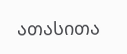ათასითა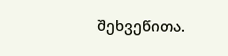შეხვეწითა.